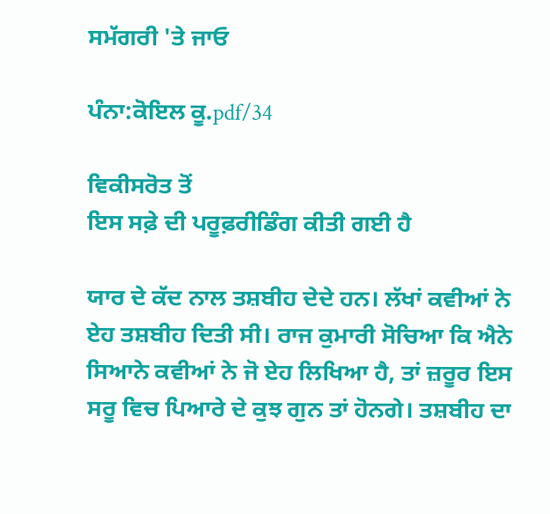ਸਮੱਗਰੀ 'ਤੇ ਜਾਓ

ਪੰਨਾ:ਕੋਇਲ ਕੂ.pdf/34

ਵਿਕੀਸਰੋਤ ਤੋਂ
ਇਸ ਸਫ਼ੇ ਦੀ ਪਰੂਫ਼ਰੀਡਿੰਗ ਕੀਤੀ ਗਈ ਹੈ

ਯਾਰ ਦੇ ਕੱਦ ਨਾਲ ਤਸ਼ਬੀਹ ਦੇਦੇ ਹਨ। ਲੱਖਾਂ ਕਵੀਆਂ ਨੇ ਏਹ ਤਸ਼ਬੀਹ ਦਿਤੀ ਸੀ। ਰਾਜ ਕੁਮਾਰੀ ਸੋਚਿਆ ਕਿ ਐਨੇ ਸਿਆਨੇ ਕਵੀਆਂ ਨੇ ਜੋ ਏਹ ਲਿਖਿਆ ਹੈ, ਤਾਂ ਜ਼ਰੂਰ ਇਸ ਸਰੂ ਵਿਚ ਪਿਆਰੇ ਦੇ ਕੁਝ ਗੁਨ ਤਾਂ ਹੋਨਗੇ। ਤਸ਼ਬੀਹ ਦਾ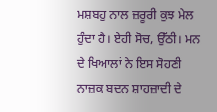ਮਸ਼ਬਹੁ ਨਾਲ ਜ਼ਰੂਰੀ ਕੁਝ ਮੇਲ ਹੁੰਦਾ ਹੈ। ਏਹੀ ਸੋਚ, ਉੱਠੀ। ਮਨ ਦੇ ਖਿਆਲਾਂ ਨੇ ਇਸ ਸੋਹਣੀ ਨਾਜ਼ਕ ਬਦਨ ਸ਼ਾਹਜ਼ਾਦੀ ਦੇ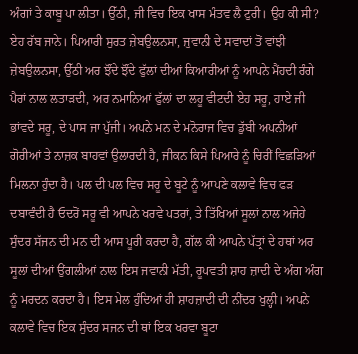ਅੰਗਾਂ ਤੇ ਕਾਬੂ ਪਾ ਲੀਤਾ। ਉੱਠੀ, ਜੀ ਵਿਚ ਇਕ ਖਾਸ ਮੰਤਵ ਲੈ ਟੁਰੀ। ਉਹ ਕੀ ਸੀ? ਏਹ ਰੱਬ ਜਾਨੇ। ਪਿਆਰੀ ਸੁਰਤ ਜ਼ੇਬਉਲਨਸਾ, ਜੁਵਾਨੀ ਦੇ ਸਵਾਦਾਂ ਤੋਂ ਵਾਂਝੀ ਜ਼ੇਬਉਲਨਸਾ, ਉੱਠੀ ਅਰ ਝੌਂਦੇ ਝੌਂਦੇ ਫੁੱਲਾਂ ਦੀਆਂ ਕਿਆਰੀਆਂ ਨੂੰ ਆਪਨੇ ਮੈਂਹਦੀ ਰੰਗੇ ਪੈਰਾਂ ਨਾਲ ਲਤਾੜਦੀ, ਅਰ ਨਮਾਨਿਆਂ ਫੁੱਲਾਂ ਦਾ ਲਹੂ ਵੀਟਦੀ ਏਹ ਸਰੂ, ਹਾਏ ਜੀ ਭਾਂਵਦੇ ਸਰੂ, ਦੇ ਪਾਸ ਜਾ ਪੁੱਜੀ। ਅਪਨੇ ਮਨ ਦੇ ਮਨੋਰਾਜ ਵਿਚ ਡੁੱਬੀ ਅਪਨੀਆਂ ਗੋਰੀਆਂ ਤੇ ਨਾਜ਼ਕ ਬਾਹਵਾਂ ਉਲਾਰਦੀ ਹੈ, ਜੀਕਨ ਕਿਸੇ ਪਿਆਰੇ ਨੂੰ ਚਿਰੀਂ ਵਿਛੜਿਆਂ ਮਿਲਨਾ ਹੁੰਦਾ ਹੈ। ਪਲ ਦੀ ਪਲ ਵਿਚ ਸਰੂ ਦੇ ਬੂਟੇ ਨੂੰ ਆਪਣੇ ਕਲਾਵੇ ਵਿਚ ਫੜ ਦਬਾਵੰਦੀ ਹੈ ਓਦਰੋਂ ਸਰੂ ਵੀ ਆਪਨੇ ਖਰਵੇ ਪਤਰਾਂ, ਤੇ ਤਿੱਖਿਆਂ ਸੂਲਾਂ ਨਾਲ ਅਜੇਹੇ ਸੁੰਦਰ ਸੱਜਨ ਦੀ ਮਨ ਦੀ ਆਸ ਪੂਰੀ ਕਰਦਾ ਹੈ, ਗੱਲ ਕੀ ਆਪਨੇ ਪੱਤ੍ਰਾਂ ਦੇ ਹਥਾਂ ਅਰ ਸੂਲਾਂ ਦੀਆਂ ਉਂਗਲੀਆਂ ਨਾਲ ਇਸ ਜਵਾਨੀ ਮੱਤੀ, ਰੂਪਵਤੀ ਸ਼ਾਹ ਜ਼ਾਦੀ ਦੇ ਅੰਗ ਅੰਗ ਨੂੰ ਮਰਦਨ ਕਰਦਾ ਹੈ। ਇਸ ਮੇਲ ਹੁੰਦਿਆਂ ਹੀ ਸ਼ਾਹਜ਼ਾਦੀ ਦੀ ਨੀਂਦਰ ਖੁਲ੍ਹੀ। ਅਪਨੇ ਕਲਾਵੇ ਵਿਚ ਇਕ ਸੁੰਦਰ ਸਜਨ ਦੀ ਥਾਂ ਇਕ ਖਰਵਾ ਬੂਟਾ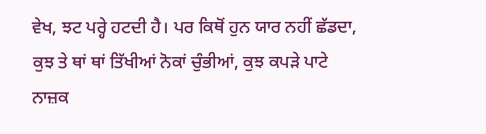ਵੇਖ, ਝਟ ਪਰ੍ਹੇ ਹਟਦੀ ਹੈ। ਪਰ ਕਿਥੋਂ ਹੁਨ ਯਾਰ ਨਹੀਂ ਛੱਡਦਾ, ਕੁਝ ਤੇ ਥਾਂ ਥਾਂ ਤਿੱਖੀਆਂ ਨੋਕਾਂ ਚੁੰਭੀਆਂ, ਕੁਝ ਕਪੜੇ ਪਾਟੇ ਨਾਜ਼ਕ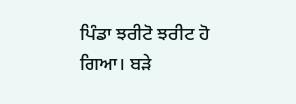ਪਿੰਡਾ ਝਰੀਟੋ ਝਰੀਟ ਹੋ ਗਿਆ। ਬੜੇ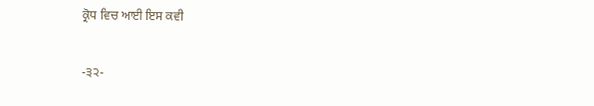ਕ੍ਰੋਧ ਵਿਚ ਆਈ ਇਸ ਕਵੀ

-੩੨-